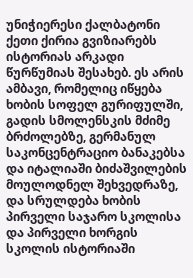უნიჭიერესი ქალბატონი ქეთი ქირია გვიზიარებს ისტორიას არკადი წურწუმიას შესახებ. ეს არის ამბავი, რომელიც იწყება ხობის სოფელ გურიფულში, გადის სმოლენსკის მძიმე ბრძოლებზე, გერმანულ საკონცენტრაციო ბანაკებსა და იტალიაში ბიძაშვილების მოულოდნელ შეხვედრაზე, და სრულდება ხობის პირველი საჯარო სკოლისა და პირველი ხორგის სკოლის ისტორიაში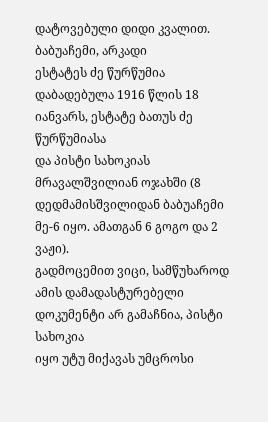დატოვებული დიდი კვალით.
ბაბუაჩემი, არკადი
ესტატეს ძე წურწუმია დაბადებულა 1916 წლის 18 იანვარს, ესტატე ბათუს ძე წურწუმიასა
და პისტი სახოკიას მრავალშვილიან ოჯახში (8 დედმამისშვილიდან ბაბუაჩემი მე-6 იყო. ამათგან 6 გოგო და 2 ვაჟი).
გადმოცემით ვიცი, სამწუხაროდ ამის დამადასტურებელი დოკუმენტი არ გამაჩნია, პისტი სახოკია
იყო უტუ მიქავას უმცროსი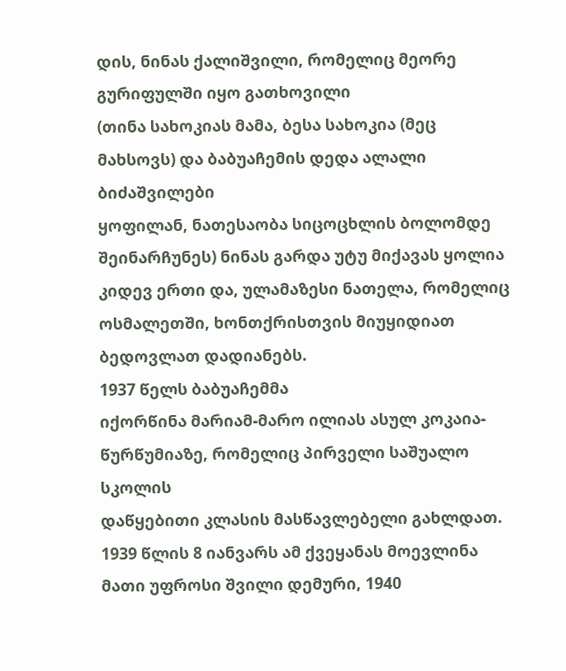დის, ნინას ქალიშვილი, რომელიც მეორე გურიფულში იყო გათხოვილი
(თინა სახოკიას მამა, ბესა სახოკია (მეც მახსოვს) და ბაბუაჩემის დედა ალალი ბიძაშვილები
ყოფილან, ნათესაობა სიცოცხლის ბოლომდე შეინარჩუნეს) ნინას გარდა უტუ მიქავას ყოლია
კიდევ ერთი და, ულამაზესი ნათელა, რომელიც ოსმალეთში, ხონთქრისთვის მიუყიდიათ ბედოვლათ დადიანებს.
1937 წელს ბაბუაჩემმა
იქორწინა მარიამ-მარო ილიას ასულ კოკაია-წურწუმიაზე, რომელიც პირველი საშუალო სკოლის
დაწყებითი კლასის მასწავლებელი გახლდათ.
1939 წლის 8 იანვარს ამ ქვეყანას მოევლინა მათი უფროსი შვილი დემური, 1940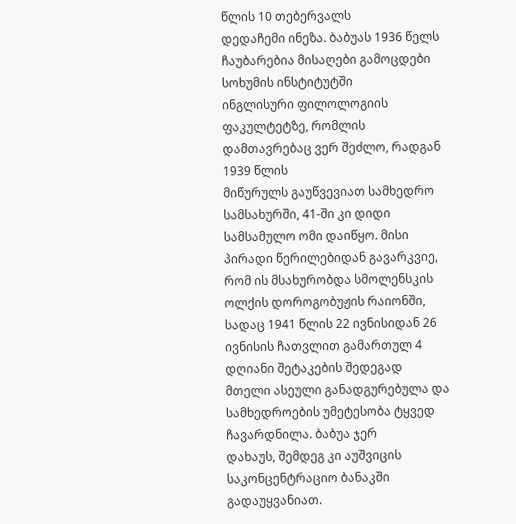წლის 10 თებერვალს
დედაჩემი ინეზა. ბაბუას 1936 წელს ჩაუბარებია მისაღები გამოცდები სოხუმის ინსტიტუტში
ინგლისური ფილოლოგიის ფაკულტეტზე, რომლის დამთავრებაც ვერ შეძლო, რადგან 1939 წლის
მიწურულს გაუწვევიათ სამხედრო სამსახურში, 41-ში კი დიდი სამსამულო ომი დაიწყო. მისი
პირადი წერილებიდან გავარკვიე, რომ ის მსახურობდა სმოლენსკის ოლქის დოროგობუჟის რაიონში, სადაც 1941 წლის 22 ივნისიდან 26 ივნისის ჩათვლით გამართულ 4 დღიანი შეტაკების შედეგად
მთელი ასეული განადგურებულა და სამხედროების უმეტესობა ტყვედ ჩავარდნილა. ბაბუა ჯერ
დახაუს, შემდეგ კი აუშვიცის საკონცენტრაციო ბანაკში გადაუყვანიათ.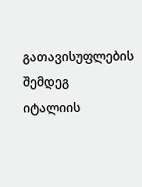გათავისუფლების შემდეგ
იტალიის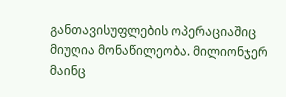განთავისუფლების ოპერაციაშიც მიუღია მონაწილეობა. მილიონჯერ მაინც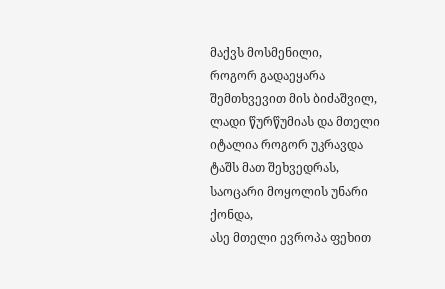მაქვს მოსმენილი,
როგორ გადაეყარა შემთხვევით მის ბიძაშვილ, ლადი წურწუმიას და მთელი იტალია როგორ უკრავდა
ტაშს მათ შეხვედრას, საოცარი მოყოლის უნარი ქონდა,
ასე მთელი ევროპა ფეხით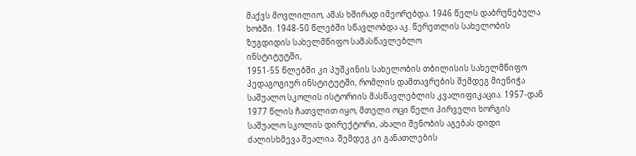მაქვს მოვლილიო, ამას ხშირად იმეორებდა. 1946 წელს დაბრუნებულა
ხობში. 1948-50 წლებში სწავლობდა აკ. წერეთლის სახელობის ზუგდიდის სახელმწიფო სამასწავლებლო
ინსტიტუტში,
1951-55 წლებში კი პუშკინის სახელობის თბილისის სახელმწიფო პედაგოგიურ ინსტიტუტში, რომლის დამთავრების შემდეგ მიენიჭა საშუალო სკოლის ისტორიის მასწავლებლის კვალიფიკაცია. 1957-დან 1977 წლის ჩათვლით იყო, მთელი ოცი წელი პირველი ხორგის საშუალო სკოლის დირექტორი, ახალი შენობის აგებას დიდი ძალისხმევა შეალია. შემდეგ კი განათლების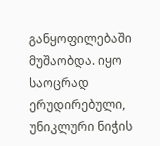განყოფილებაში მუშაობდა. იყო საოცრად ერუდირებული, უნიკლური ნიჭის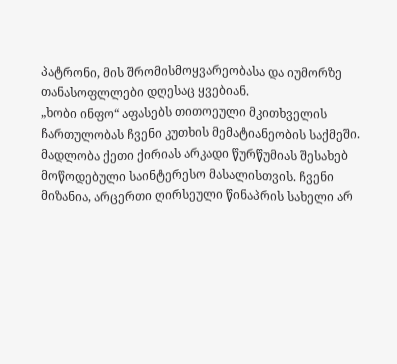პატრონი, მის შრომისმოყვარეობასა და იუმორზე თანასოფლლები დღესაც ყვებიან.
„ხობი ინფო“ აფასებს თითოეული მკითხველის ჩართულობას ჩვენი კუთხის მემატიანეობის საქმეში. მადლობა ქეთი ქირიას არკადი წურწუმიას შესახებ მოწოდებული საინტერესო მასალისთვის. ჩვენი მიზანია, არცერთი ღირსეული წინაპრის სახელი არ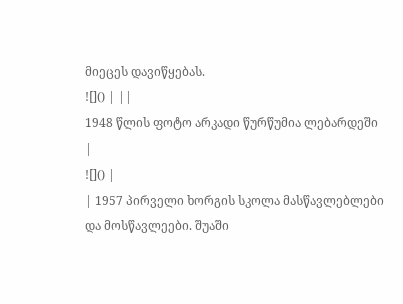მიეცეს დავიწყებას.
![]() | ||
1948 წლის ფოტო არკადი წურწუმია ლებარდეში
|
![]() |
| 1957 პირველი ხორგის სკოლა მასწავლებლები და მოსწავლეები. შუაში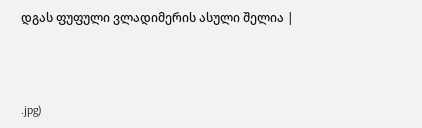დგას ფუფული ვლადიმერის ასული შელია |



.jpg)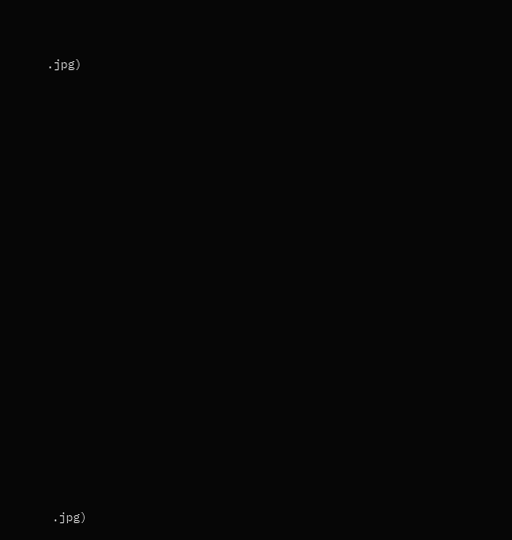.jpg)




















.jpg)